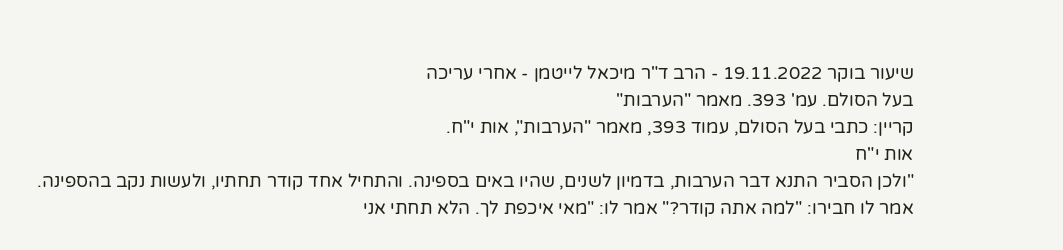שיעור בוקר 19.11.2022 - הרב ד"ר מיכאל לייטמן - אחרי עריכה
בעל הסולם. עמ' 393. מאמר "הערבות"
קריין: כתבי בעל הסולם, עמוד 393, מאמר "הערבות", אות י"ח.
אות י"ח
"ולכן הסביר התנא דבר הערבות, בדמיון לשנים, שהיו באים בספינה. והתחיל אחד קודר תחתיו, ולעשות נקב בהספינה. אמר לו חבירו: "למה אתה קודר?" אמר לו: "מאי איכפת לך. הלא תחתי אני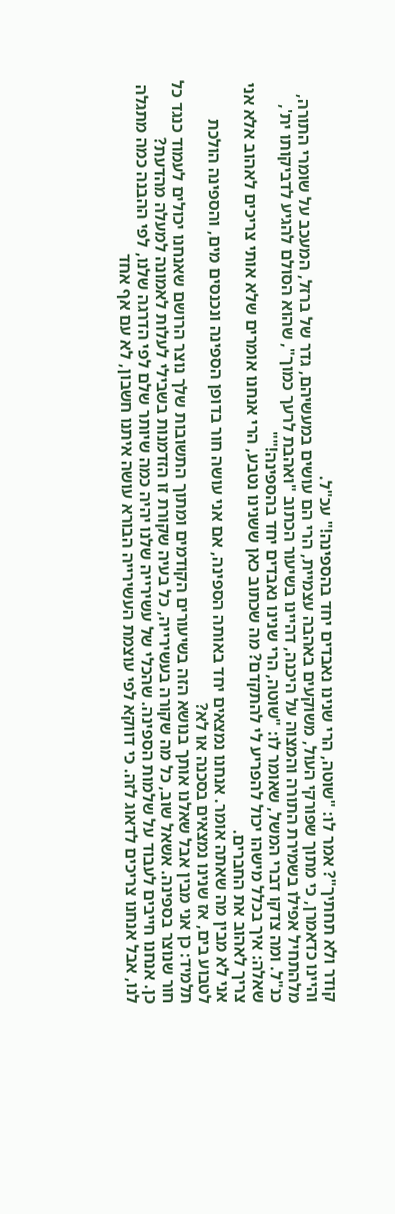קודר ולא תחתיך"? אמר לו: "שוטה, הרי שנינו נאבדים יחד בהספינה!" עכ"ל.
והיינו כדאמרן, כי מתוך שפורקי העול, משוקעים באהבה עצמיית, הרי הם עושים במעשיהם, גדר של ברזל, המעכב על שומרי התורה, מלהתחיל אפילו בשמירת התורה והמצוה על היכנה, דהיינו בשיעור הכתוב "ואהבת לרעך כמוך", שהוא הסולם להגיע לדביקותו ית', כנ"ל. ומה צדקו דברי המשל, שאומר לו: "שוטה, הרי שנינו נאבדים יחד בהספינה!""
שאלה: איך בכלל מישהו יכול להפריע לי להתקדם? מה שכתוב כאן ששנינו נטבע, הרי אנחנו אומרים שלא אותי צריכים לאהוב אלא אני צריך לאהוב את החברים.
אני לא מבין מה שאתה אומר. אנחנו נמצאים יחד באותה הספינה, אם אני עושה חור בדופן הספינה ונכנסים מים, והספינה הולכת לטבוע בים, אז שנינו נמצאים בסכנה או לא?
תלמיד: כן אני מבין אבל שאלנו אותך בנושא הזה בשיעורים הקודמים ומתוך התשובות שלך נוצר הרושם שאנחנו יכולים לעמוד כנגד כל חור שנוצר בספינה. אשאל שוב, כל מה שקורה בעשירייה, כל בעיה שקורת זו הזדמנות בשבילי לעלות לאמונה למעלה מהדעת?
כן. אנחנו חייבים לעבוד על שלמות הספינה. שהכלי של עשירייה שלנו יהיה כמה שיותר שלם לפי הדרגה שלנו, לפי ההבנה כמה מתגלה לנו, אבל אנחנו צריכים לדאוג לזה. כי דווקא לפי עוצמת העשירייה הבורא עושה איתנו חשבון, לא עם אף אחד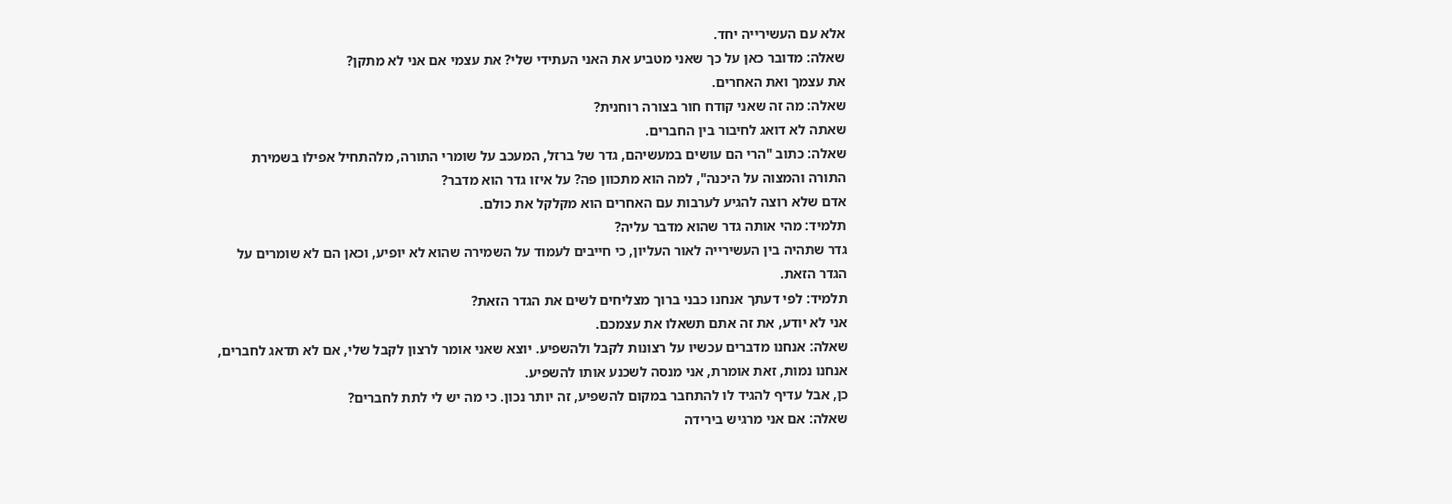אלא עם העשירייה יחד.
שאלה: מדובר כאן על כך שאני מטביע את האני העתידי שלי? את עצמי אם אני לא מתקן?
את עצמך ואת האחרים.
שאלה: מה זה שאני קודח חור בצורה רוחנית?
שאתה לא דואג לחיבור בין החברים.
שאלה: כתוב "הרי הם עושים במעשיהם, גדר של ברזל, המעכב על שומרי התורה, מלהתחיל אפילו בשמירת התורה והמצוה על היכנה", למה הוא מתכוון פה? על איזו גדר הוא מדבר?
אדם שלא רוצה להגיע לערבות עם האחרים הוא מקלקל את כולם.
תלמיד: מהי אותה גדר שהוא מדבר עליה?
גדר שתהיה בין העשירייה לאור העליון, כי חייבים לעמוד על השמירה שהוא לא יופיע, וכאן הם לא שומרים על הגדר הזאת.
תלמיד: לפי דעתך אנחנו כבני ברוך מצליחים לשים את הגדר הזאת?
אני לא יודע, את זה אתם תשאלו את עצמכם.
שאלה: אנחנו מדברים עכשיו על רצונות לקבל ולהשפיע. יוצא שאני אומר לרצון לקבל שלי, אם לא תדאג לחברים, אנחנו נמות, זאת אומרת, אני מנסה לשכנע אותו להשפיע.
כן, אבל עדיף להגיד לו להתחבר במקום להשפיע, זה יותר נכון. כי מה יש לי לתת לחברים?
שאלה: אם אני מרגיש בירידה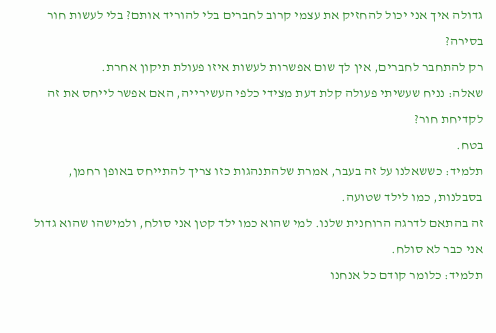גדולה איך אני יכול להחזיק את עצמי קרוב לחברים בלי להוריד אותם? בלי לעשות חור בסירה?
רק להתחבר לחברים, אין לך שום אפשרות לעשות איזו פעולת תיקון אחרת.
שאלה: נניח שעשיתי פעולה קלת דעת מצידי כלפי העשירייה, האם אפשר לייחס את זה לקדיחת חור?
בטח.
תלמיד: כששאלנו על זה בעבר, אמרת שלהתנהגות כזו צריך להתייחס באופן רחמן, בסבלנות, כמו לילד שטועה.
זה בהתאם לדרגה הרוחנית שלנו. למי שהוא כמו ילד קטן אני סולח, ולמישהו שהוא גדול אני כבר לא סולח.
תלמיד: כלומר קודם כל אנחנו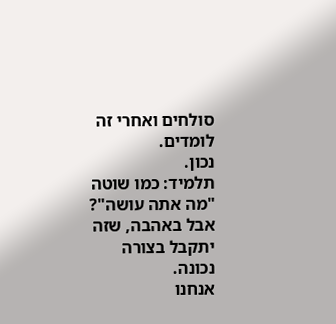סולחים ואחרי זה לומדים.
נכון.
תלמיד: כמו שוטה "מה אתה עושה"? אבל באהבה, שזה יתקבל בצורה נכונה.
אנחנו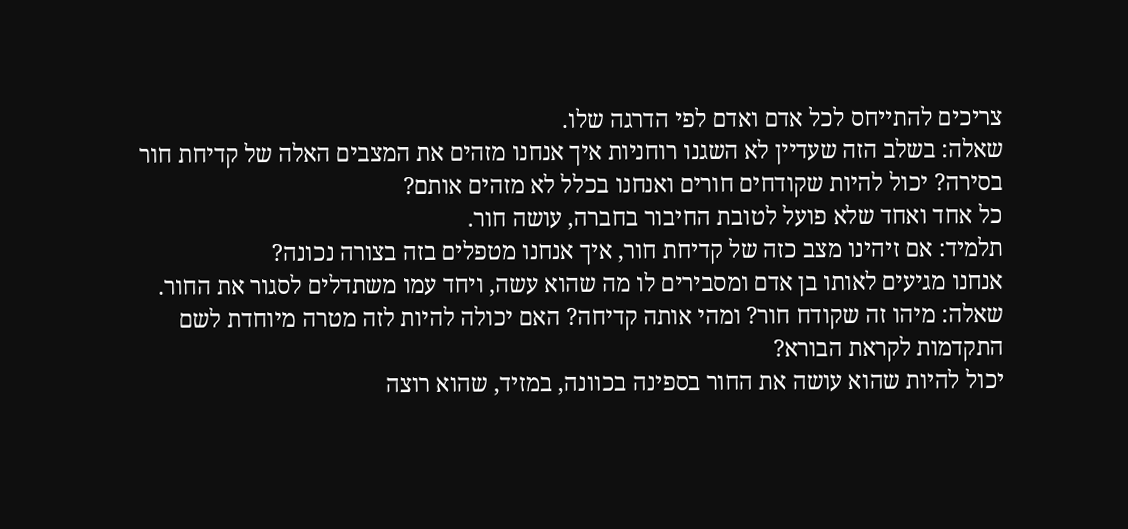צריכים להתייחס לכל אדם ואדם לפי הדרגה שלו.
שאלה: בשלב הזה שעדיין לא השגנו רוחניות איך אנחנו מזהים את המצבים האלה של קדיחת חור בסירה? יכול להיות שקודחים חורים ואנחנו בכלל לא מזהים אותם?
כל אחד ואחד שלא פועל לטובת החיבור בחברה, עושה חור.
תלמיד: אם זיהינו מצב כזה של קדיחת חור, איך אנחנו מטפלים בזה בצורה נכונה?
אנחנו מגיעים לאותו בן אדם ומסבירים לו מה שהוא עשה, ויחד עמו משתדלים לסגור את החור.
שאלה: מיהו זה שקודח חור? ומהי אותה קדיחה? האם יכולה להיות לזה מטרה מיוחדת לשם התקדמות לקראת הבורא?
יכול להיות שהוא עושה את החור בספינה בכוונה, במזיד, שהוא רוצה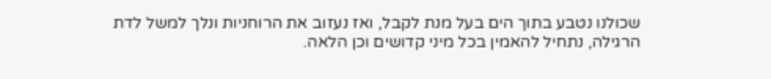שכולנו נטבע בתוך הים בעל מנת לקבל, ואז נעזוב את הרוחניות ונלך למשל לדת הרגילה, נתחיל להאמין בכל מיני קדושים וכן הלאה.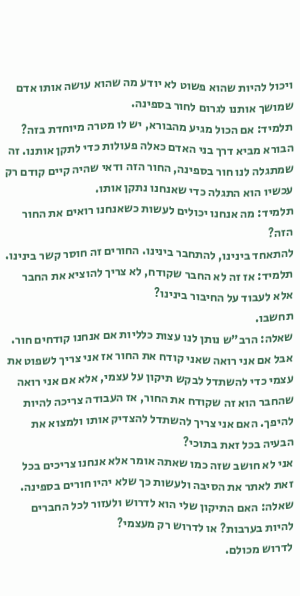ויכול להיות שהוא פשוט לא יודע מה שהוא עושה אותו אדם שמושך אותנו לגרום לחור בספינה.
תלמיד: אם הכול מגיע מהבורא, יש לו מטרה מיוחדת בזה?
הבורא מביא דרך בני האדם כאלה פעולות כדי לתקן אותנו. זה שמתגלה לנו חור בספינה, החור הזה ודאי שהיה קיים קודם רק עכשיו הוא התגלה כדי שאנחנו נתקן אותו.
תלמיד: מה אנחנו יכולים לעשות כשאנחנו רואים את החור הזה?
להתאחד בינינו, להתחבר בינינו. החורים זה חוסר קשר בינינו.
תלמיד: אז זה לא החבר שקודח, לא צריך להוציא את החבר אלא לעבוד על החיבור בינינו?
תחשבו.
שאלה: הרב"ש נותן לנו עצות כלליות אם אנחנו קודחים חור. אבל אם אני רואה שאני קודח את החור אז אני צריך לשפוט את עצמי כדי להשתדל לבקש תיקון על עצמי, אלא אם אני רואה שהחבר הוא זה שקודח את החור, אז העבודה צריכה להיות להיפך. האם אני צריך להשתדל להצדיק אותו ולמצוא את הבעיה בכל זאת בתוכי?
אני לא חושב שזה כמו שאתה אומר אלא אנחנו צריכים בכל זאת לאתר את הסיבה ולעשות כך שלא יהיו חורים בספינה.
שאלה: האם התיקון שלי הוא לדרוש ולעזור לכל החברים להיות בערבות? או לדרוש רק מעצמי?
לדרוש מכולם.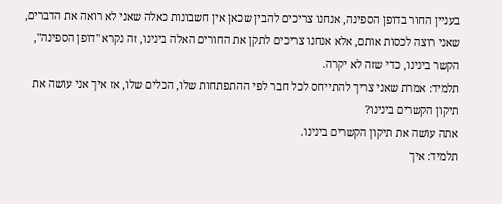בעניין החור בדופן הספינה, אנחנו צריכים להבין שכאן אין חשבונות כאלה שאני לא רואה את הדברים, שאני רוצה לכסות אותם, אלא אנחנו צריכים לתקן את החורים האלה בינינו, זה נקרא "דופן הספינה", הקשר בינינו, כדי שזה לא יקרה.
תלמיד: אמרת שאני צריך להתייחס לכל חבר לפי ההתפתחות שלו, הכלים שלו, אז איך אני עושה את תיקון הקשרים בינינו?
אתה עושה את תיקון הקשרים בינינו.
תלמיד: איך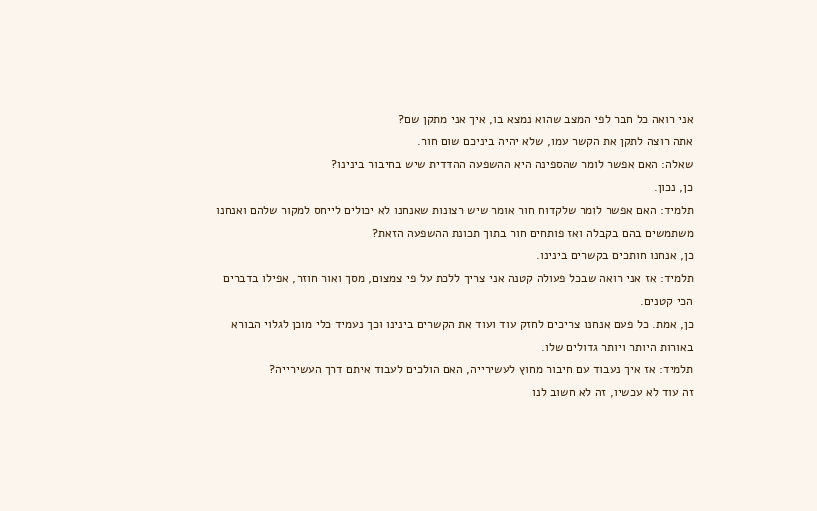אני רואה כל חבר לפי המצב שהוא נמצא בו, איך אני מתקן שם?
אתה רוצה לתקן את הקשר עמו, שלא יהיה ביניכם שום חור.
שאלה: האם אפשר לומר שהספינה היא ההשפעה ההדדית שיש בחיבור בינינו?
כן, נכון.
תלמיד: האם אפשר לומר שלקדוח חור אומר שיש רצונות שאנחנו לא יכולים לייחס למקור שלהם ואנחנו משתמשים בהם בקבלה ואז פותחים חור בתוך תכונת ההשפעה הזאת?
כן, אנחנו חותכים בקשרים בינינו.
תלמיד: אז אני רואה שבכל פעולה קטנה אני צריך ללכת על פי צמצום, מסך ואור חוזר, אפילו בדברים הכי קטנים.
כן, אמת. כל פעם אנחנו צריכים לחזק עוד ועוד את הקשרים בינינו וכך נעמיד כלי מוכן לגלוי הבורא באורות היותר ויותר גדולים שלו.
תלמיד: אז איך נעבוד עם חיבור מחוץ לעשירייה, האם הולכים לעבוד איתם דרך העשירייה?
זה עוד לא עכשיו, זה לא חשוב לנו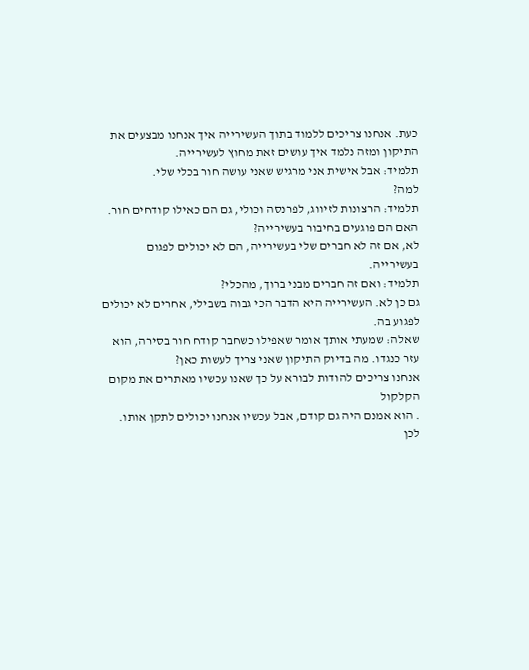כעת. אנחנו צריכים ללמוד בתוך העשירייה איך אנחנו מבצעים את התיקון ומזה נלמד איך עושים זאת מחוץ לעשירייה.
תלמיד: אבל אישית אני מרגיש שאני עושה חור בכלי שלי.
למה?
תלמיד: הרצונות לזיווג, לפרנסה וכולי, גם הם כאילו קודחים חור. האם הם פוגעים בחיבור בעשירייה?
לא, אם זה לא חברים שלי בעשירייה, הם לא יכולים לפגום בעשירייה.
תלמיד: ואם זה חברים מבני ברוך, מהכלי?
גם כן לא. העשירייה היא הדבר הכי גבוה בשבילי, אחרים לא יכולים לפגוע בה.
שאלה: שמעתי אותך אומר שאפילו כשחבר קודח חור בסירה, הוא עזר כנגדו. מה בדיוק התיקון שאני צריך לעשות כאן?
אנחנו צריכים להודות לבורא על כך שאנו עכשיו מאתרים את מקום הקלקול
. הוא אמנם היה גם קודם, אבל עכשיו אנחנו יכולים לתקן אותו. לכן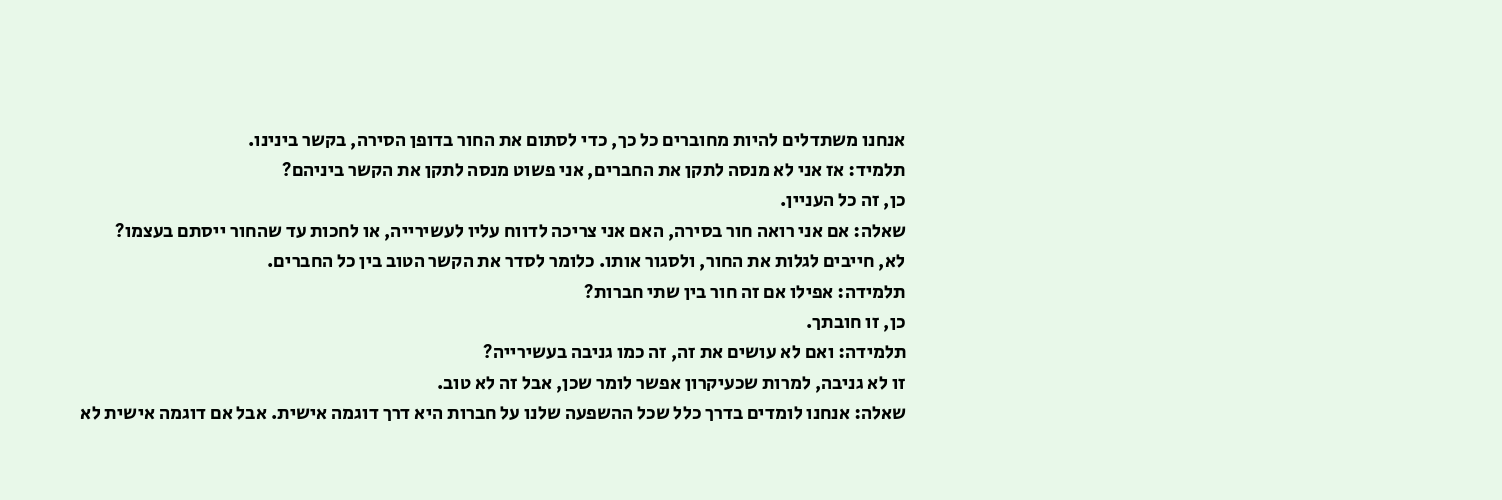אנחנו משתדלים להיות מחוברים כל כך, כדי לסתום את החור בדופן הסירה, בקשר בינינו.
תלמיד: אז אני לא מנסה לתקן את החברים, אני פשוט מנסה לתקן את הקשר ביניהם?
כן, זה כל העניין.
שאלה: אם אני רואה חור בסירה, האם אני צריכה לדווח עליו לעשירייה, או לחכות עד שהחור ייסתם בעצמו?
לא, חייבים לגלות את החור, ולסגור אותו. כלומר לסדר את הקשר הטוב בין כל החברים.
תלמידה: אפילו אם זה חור בין שתי חברות?
כן, זו חובתך.
תלמידה: ואם לא עושים את זה, זה כמו גניבה בעשירייה?
זו לא גניבה, למרות שכעיקרון אפשר לומר שכן, אבל זה לא טוב.
שאלה: אנחנו לומדים בדרך כלל שכל ההשפעה שלנו על חברות היא דרך דוגמה אישית. אבל אם דוגמה אישית לא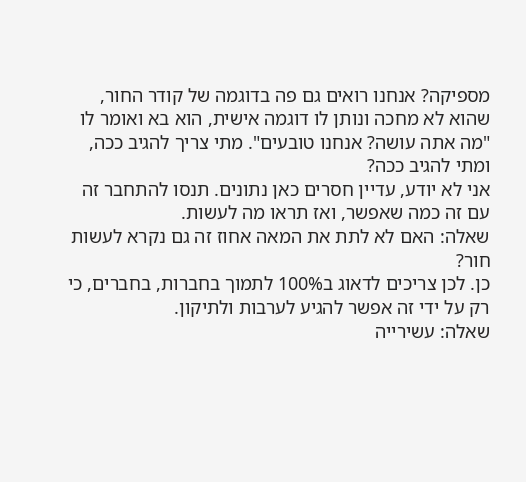מספיקה? אנחנו רואים גם פה בדוגמה של קודר החור, שהוא לא מחכה ונותן לו דוגמה אישית, הוא בא ואומר לו "מה אתה עושה? אנחנו טובעים". מתי צריך להגיב ככה, ומתי להגיב ככה?
אני לא יודע, עדיין חסרים כאן נתונים. תנסו להתחבר זה עם זה כמה שאפשר, ואז תראו מה לעשות.
שאלה: האם לא לתת את המאה אחוז זה גם נקרא לעשות חור?
כן. לכן צריכים לדאוג ב100% לתמוך בחברות, בחברים, כי רק על ידי זה אפשר להגיע לערבות ולתיקון.
שאלה: עשירייה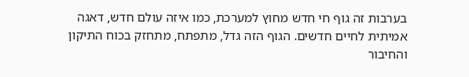בערבות זה גוף חי חדש מחוץ למערכת, כמו איזה עולם חדש, דאגה אמיתית לחיים חדשים. הגוף הזה גדל, מתפתח, מתחזק בכוח התיקון והחיבור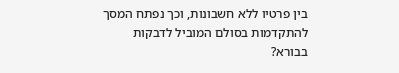בין פרטיו ללא חשבונות, וכך נפתח המסך להתקדמות בסולם המוביל לדבקות בבורא?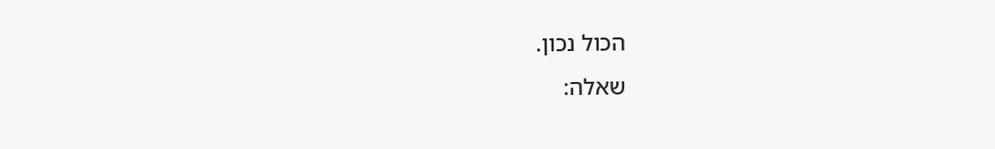הכול נכון.
שאלה: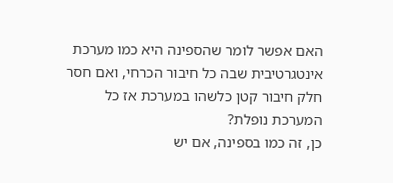האם אפשר לומר שהספינה היא כמו מערכת אינטגרטיבית שבה כל חיבור הכרחי, ואם חסר חלק חיבור קטן כלשהו במערכת אז כל המערכת נופלת?
כן, זה כמו בספינה, אם יש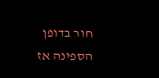חור בדופן הספינה אז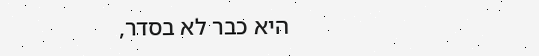היא כבר לא בסדר,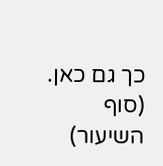כך גם כאן.
(סוף השיעור)